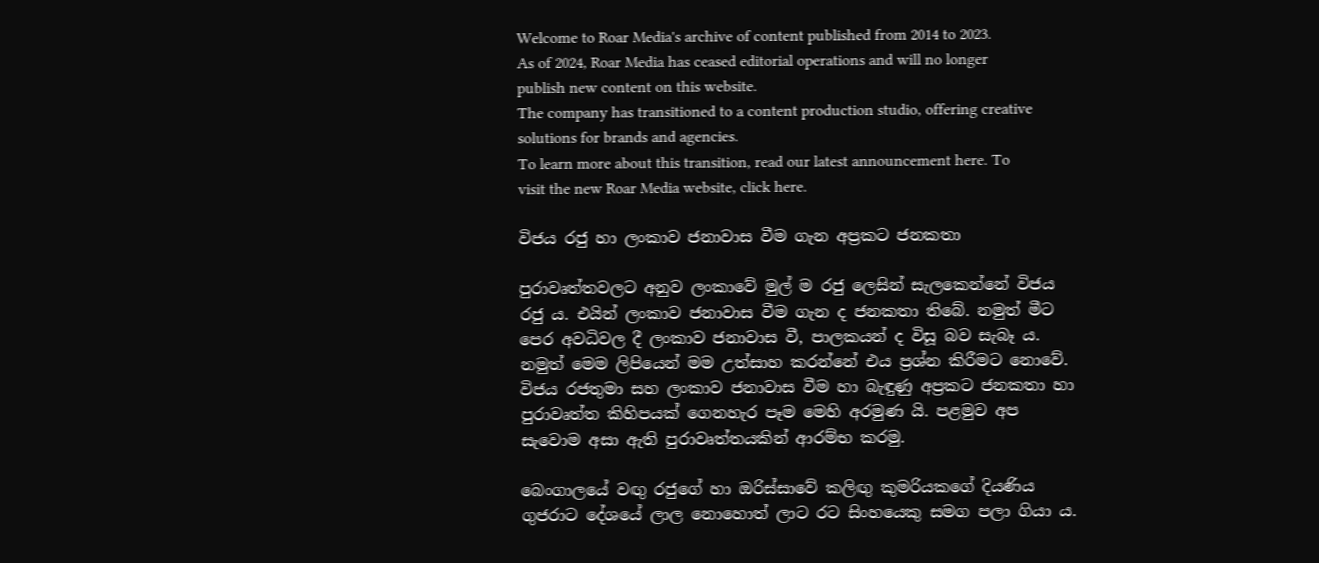Welcome to Roar Media's archive of content published from 2014 to 2023. As of 2024, Roar Media has ceased editorial operations and will no longer publish new content on this website.
The company has transitioned to a content production studio, offering creative solutions for brands and agencies.
To learn more about this transition, read our latest announcement here. To visit the new Roar Media website, click here.

විජය රජු හා ලංකාව ජනාවාස වීම ගැන අප්‍රකට ජනකතා

පුරාවෘත්තවලට අනුව ලංකාවේ මුල් ම රජු ලෙසින් සැලකෙන්නේ විජය රජු ය. එයින් ලංකාව ජනාවාස වීම ගැන ද ජනකතා තිබේ. නමුත් මීට පෙර අවධිවල දී ලංකාව ජනාවාස වී, පාලකයන් ද විසූ බව සැබෑ ය. නමුත් මෙම ලිපියෙන් මම උත්සාහ කරන්නේ එය ප්‍රශ්න කිරීමට නොවේ. විජය රජතුමා සහ ලංකාව ජනාවාස වීම හා බැඳුණු අප්‍රකට ජනකතා හා පුරාවෘත්ත කිහිපයක් ගෙනහැර පෑම මෙහි අරමුණ යි. පළමුව අප සැවොම අසා ඇති පුරාවෘත්තයකින් ආරම්භ කරමු.

බෙංගාලයේ වඟු රජුගේ හා ඔරිස්සාවේ කලිඟු කුමරියකගේ දියණිය ගුජරාට දේශයේ ලාල නොහොත් ලාට රට සිංහයෙකු සමග පලා ගියා ය.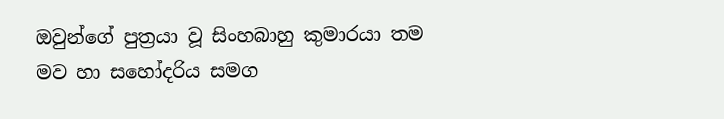ඔවුන්ගේ පුත්‍රයා වූ සිංහබාහු කුමාරයා තම මව හා සහෝදරිය සමග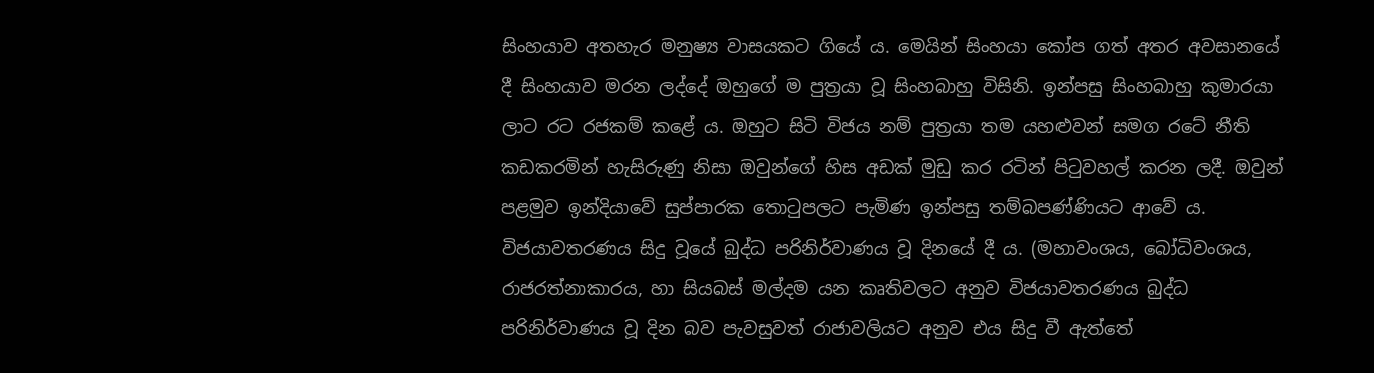සිංහයාව අතහැර මනුෂ්‍ය වාසයකට ගියේ ය. මෙයින් සිංහයා කෝප ගත් අතර අවසානයේ දී සිංහයාව මරන ලද්දේ ඔහුගේ ම පුත්‍රයා වූ සිංහබාහු විසිනි. ඉන්පසු සිංහබාහු කුමාරයා ලාට රට රජකම් කළේ ය. ඔහුට සිටි විජය නම් පුත්‍රයා තම යහළුවන් සමග රටේ නීති කඩකරමින් හැසිරුණු නිසා ඔවුන්ගේ හිස අඩක් මුඩු කර රටින් පිටුවහල් කරන ලදී. ඔවුන් පළමුව ඉන්දියාවේ සුප්පාරක තොටුපලට පැමිණ ඉන්පසු තම්බපණ්ණියට ආවේ ය. විජයාවතරණය සිදු වූයේ බුද්ධ පරිනිර්වාණය වූ දිනයේ දී ය. (මහාවංශය, බෝධිවංශය, රාජරත්නාකාරය, හා සියබස් මල්දම යන කෘතිවලට අනුව විජයාවතරණය බුද්ධ පරිනිර්වාණය වූ දින බව පැවසුවත් රාජාවලියට අනුව එය සිදු වී ඇත්තේ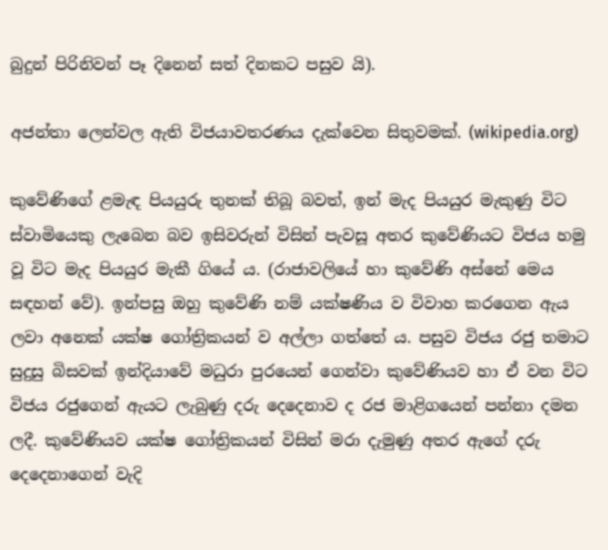බුදුන් පිරිනිවන් පෑ දිනෙන් සත් දිනකට පසුව යි).

අජන්තා ලෙන්වල ඇති විජයාවතරණය දැක්වෙන සිතුවමක්. (wikipedia.org)

කුවේණිගේ ළමැඳ පියයුරු තුනක් තිබූ බවත්, ඉන් මැද පියයුර මැකුණු විට ස්වාමියෙකු ලැබෙන බව ඉසිවරුන් විසින් පැවසූ අතර කුවේණියට විජය හමු වූ විට මැද පියයුර මැකී ගියේ ය. (රාජාවලියේ හා කුවේණි අස්නේ මෙය සඳහන් වේ). ඉන්පසු ඔහු කුවේණි නම් යක්ෂණිය ව විවාහ කරගෙන ඇය ලවා අනෙක් යක්ෂ ගෝත්‍රිකයන් ව අල්ලා ගත්තේ ය. පසුව විජය රජු තමාට සුදුසු බිසවක් ඉන්දියාවේ මධුරා පුරයෙන් ගෙන්වා කුවේණියව හා ඒ වන විට විජය රජුගෙන් ඇයට ලැබුණු දරු දෙදෙනාව ද රජ මාළිගයෙන් පන්නා දමන ලදී. කුවේණියව යක්ෂ ගෝත්‍රිකයන් විසින් මරා දැමුණු අතර ඇගේ දරු දෙදෙනාගෙන් වැදි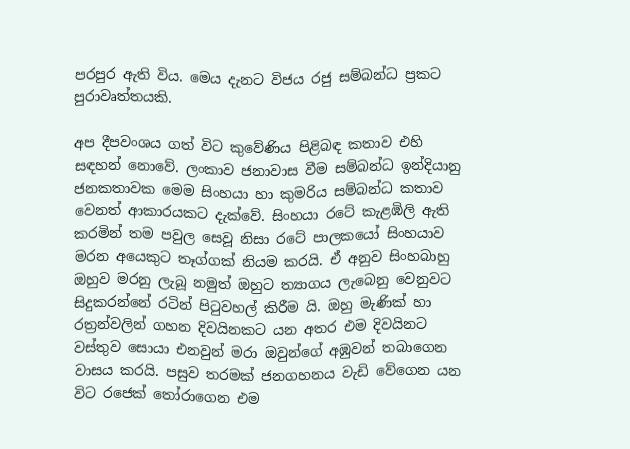පරපුර ඇති විය. මෙය දැනට විජය රජු සම්බන්ධ ප්‍රකට පුරාවෘත්තයකි.

අප දීපවංශය ගත් විට කුවේණිය පිළිබඳ කතාව එහි සඳහන් නොවේ. ලංකාව ජනාවාස වීම සම්බන්ධ ඉන්දියානු ජනකතාවක මෙම සිංහයා හා කුමරිය සම්බන්ධ කතාව වෙනත් ආකාරයකට දැක්වේ. සිංහයා රටේ කැළඹිලි ඇති කරමින් තම පවුල සෙවූ නිසා රටේ පාලකයෝ සිංහයාව මරන අයෙකුට තෑග්ගක් නියම කරයි. ඒ අනුව සිංහබාහු ඔහුව මරනු ලැබූ නමුත් ඔහුට ත්‍යාගය ලැබෙනු වෙනුවට සිදුකරන්නේ රටින් පිටුවහල් කිරීම යි. ඔහු මැණික් හා රත්‍රන්වලින් ගහන දිවයිනකට යන අතර එම දිවයිනට වස්තුව සොයා එනවුන් මරා ඔවුන්ගේ අඹුවන් තබාගෙන වාසය කරයි. පසුව තරමක් ජනගහනය වැඩි වේගෙන යන විට රජෙක් තෝරාගෙන එම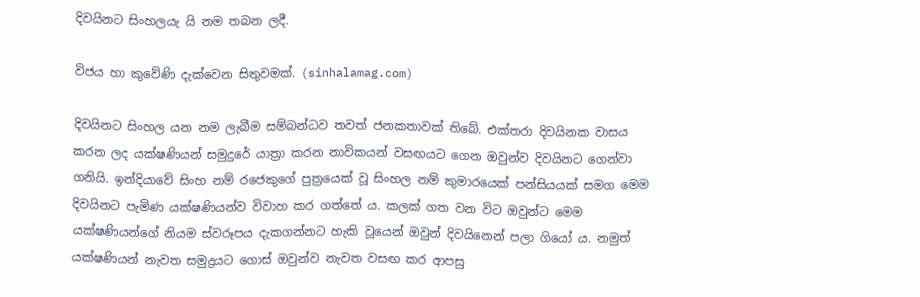දිවයිනට සිංහලයැ යි නම තබන ලදී.

විජය හා කුවේණි දැක්වෙන සිතුවමක්. (sinhalamag.com)

දිවයිනට සිංහල යන නම ලැබීම සම්බන්ධව තවත් ජනකතාවක් තිබේ. එක්තරා දිවයිනක වාසය කරන ලද යක්ෂණියන් සමුදුරේ යාත්‍රා කරන නාවිකයන් වසඟයට ගෙන ඔවුන්ව දිවයිනට ගෙන්වා ගනියි. ඉන්දියාවේ සිංහ නම් රජෙකුගේ පුත්‍රයෙක් වූ සිංහල නම් කුමාරයෙක් පන්සියයක් සමග මෙම දිවයිනට පැමිණ යක්ෂණියන්ව විවාහ කර ගත්තේ ය. කලක් ගත වන විට ඔවුන්ට මෙම යක්ෂණියන්ගේ නියම ස්වරූපය දැකගන්නට හැකි වූයෙන් ඔවුන් දිවයිනෙන් පලා ගියෝ ය. නමුත් යක්ෂණියන් නැවත සමුද්‍රයට ගොස් ඔවුන්ව නැවත වසඟ කර ආපසු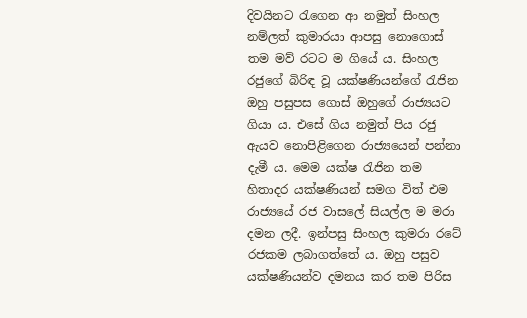දිවයිනට රැගෙන ආ නමුත් සිංහල නම්ලත් කුමාරයා ආපසු නොගොස් තම මව් රටට ම ගියේ ය. සිංහල රජුගේ බිරිඳ වූ යක්ෂණියන්ගේ රැජින ඔහු පසුපස ගොස් ඔහුගේ රාජ්‍යයට ගියා ය. එසේ ගිය නමුත් පිය රජු ඇයව නොපිළිගෙන රාජ්‍යයෙන් පන්නා දැමී ය. මෙම යක්ෂ රැජින තම හිතාදර යක්ෂණියන් සමග විත් එම රාජ්‍යයේ රජ වාසලේ සියල්ල ම මරා දමන ලදී. ඉන්පසු සිංහල කුමරා රටේ රජකම ලබාගත්තේ ය. ඔහු පසුව යක්ෂණියන්ව දමනය කර තම පිරිස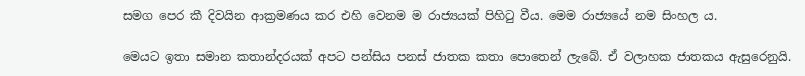සමග පෙර කී දිවයින ආක්‍රමණය කර එහි වෙනම ම රාජ්‍යයක් පිහිටු වීය. මෙම රාජ්‍යයේ නම සිංහල ය.

මෙයට ඉතා සමාන කතාන්දරයක් අපට පන්සිය පනස් ජාතක කතා පොතෙන් ලැබේ. ඒ වලාහක ජාතකය ඇසුරෙනුයි.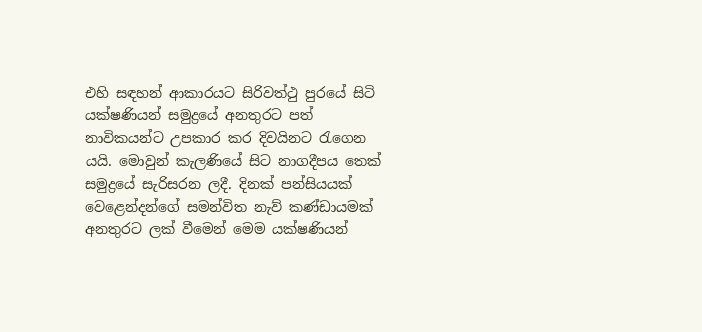එහි සඳහන් ආකාරයට සිරිවත්ථු පුරයේ සිටි යක්ෂණියන් සමුද්‍රයේ අනතුරට පත් නාවිකයන්ට උපකාර කර දිවයිනට රැගෙන යයි. මොවුන් කැලණියේ සිට නාගදීපය තෙක් සමුද්‍රයේ සැරිසරන ලදී. දිනක් පන්සියයක් වෙළෙන්දන්ගේ සමන්විත නැව් කණ්ඩායමක් අනතුරට ලක් වීමෙන් මෙම යක්ෂණියන්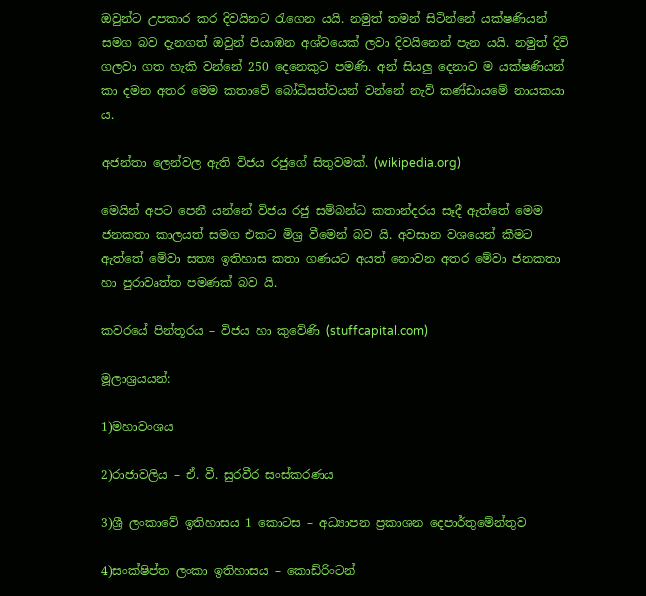ඔවුන්ට උපකාර කර දිවයිනට රැගෙන යයි. නමුත් තමන් සිටින්නේ යක්ෂණියන් සමග බව දැනගත් ඔවුන් පියාඹන අශ්වයෙක් ලවා දිවයිනෙන් පැන යයි. නමුත් දිවි ගලවා ගත හැකි වන්නේ 250 දෙනෙකුට පමණි. අන් සියලු දෙනාව ම යක්ෂණියන් කා දමන අතර මෙම කතාවේ බෝධිසත්වයන් වන්නේ නැව් කණ්ඩායමේ නායකයා ය.

අජන්තා ලෙන්වල ඇති විජය රජුගේ සිතුවමක්. (wikipedia.org)

මෙයින් අපට පෙනී යන්නේ විජය රජු සම්බන්ධ කතාන්දරය සෑදී ඇත්තේ මෙම ජනකතා කාලයත් සමග එකට මිශ්‍ර වීමෙන් බව යි. අවසාන වශයෙන් කීමට ඇත්තේ මේවා සත්‍ය ඉතිහාස කතා ගණයට අයත් නොවන අතර මේවා ජනකතා හා පුරාවෘත්ත පමණක් බව යි.

කවරයේ පින්තූරය – විජය හා කුවේණි (stuffcapital.com)

මූලාශ්‍රයයන්:

1)මහාවංශය

2)රාජාවලිය – ඒ. වී. සුරවීර සංස්කරණය

3)ශ්‍රී ලංකාවේ ඉතිහාසය 1 කොටස – අධ්‍යාපන ප්‍රකාශන දෙපාර්තුමේන්තුව

4)සංක්ෂිප්ත ලංකා ඉතිහාසය – කොඩ්රිංටන්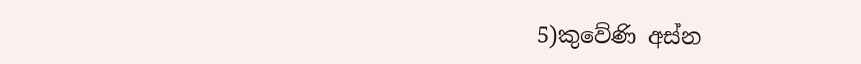5)කුවේණි අස්න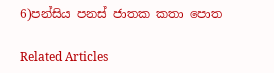6)පන්සිය පනස් ජාතක කතා පොත

Related Articles